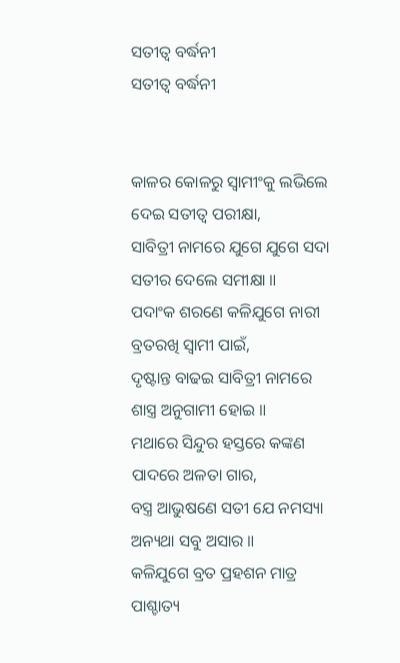ସତୀତ୍ୱ ବର୍ଦ୍ଧନୀ
ସତୀତ୍ୱ ବର୍ଦ୍ଧନୀ


କାଳର କୋଳରୁ ସ୍ୱାମୀଂକୁ ଲଭିଲେ
ଦେଇ ସତୀତ୍ୱ ପରୀକ୍ଷା,
ସାବିତ୍ରୀ ନାମରେ ଯୁଗେ ଯୁଗେ ସଦା
ସତୀର ଦେଲେ ସମୀକ୍ଷା ॥
ପଦାଂକ ଶରଣେ କଳିଯୁଗେ ନାରୀ
ବ୍ରତରଖି ସ୍ୱାମୀ ପାଇଁ,
ଦୃଷ୍ଟାନ୍ତ ବାଢଇ ସାବିତ୍ରୀ ନାମରେ
ଶାସ୍ତ୍ର ଅନୁଗାମୀ ହୋଇ ॥
ମଥାରେ ସିନ୍ଦୁର ହସ୍ତରେ କଙ୍କଣ
ପାଦରେ ଅଳତା ଗାର,
ବସ୍ତ୍ର ଆଭୁଷଣେ ସତୀ ଯେ ନମସ୍ୟା
ଅନ୍ୟଥା ସବୁ ଅସାର ॥
କଳିଯୁଗେ ବ୍ରତ ପ୍ରହଶନ ମାତ୍ର
ପାଶ୍ଚାତ୍ୟ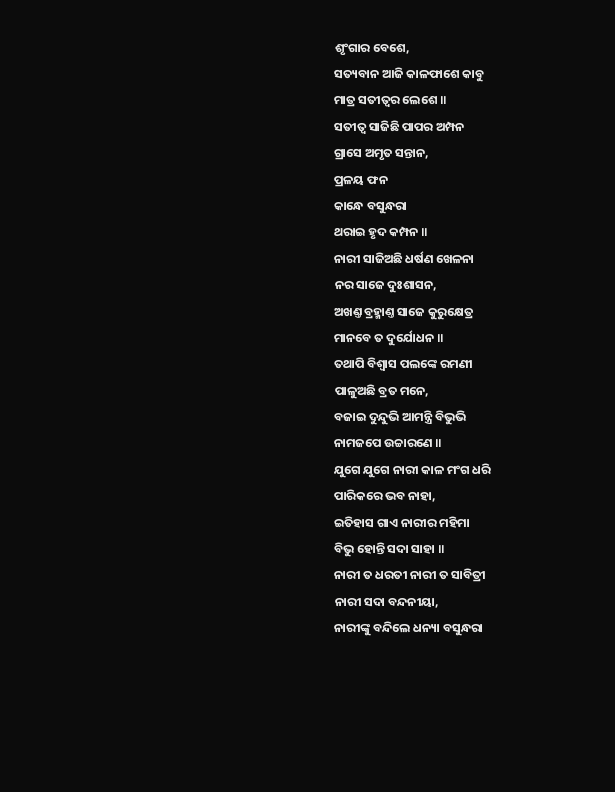ଶୃଂଗାର ବେଶେ,
ସତ୍ୟବାନ ଆଜି କାଳଫାଶେ କାବୁ
ମାତ୍ର ସତୀତ୍ୱର ଲେଶେ ॥
ସତୀତ୍ୱ ସାଜିଛି ପାପର ଅମ୍ପନ
ଗ୍ରାସେ ଅମୃତ ସନ୍ତାନ,
ପ୍ରଳୟ ଫନ
କାନ୍ଧେ ବସୁନ୍ଧରା
ଥରାଇ ହୃଦ କମ୍ପନ ॥
ନାରୀ ସାଜିଅଛି ଧର୍ଷଣ ଖେଳନା
ନର ସାଜେ ଦୁଃଶାସନ,
ଅଖଣ୍ତ ବ୍ରହ୍ମାଣ୍ତ ସାଜେ କୁରୁକ୍ଷେତ୍ର
ମାନବେ ତ ଦୁର୍ଯୋଧନ ॥
ତଥାପି ବିଶ୍ୱାସ ପଲଙ୍କେ ରମଣୀ
ପାଳୁଅଛି ବ୍ରତ ମନେ,
ବଜାଇ ଦୁନ୍ଦୁଭି ଆମନ୍ତ୍ରି ବିଭୁଭି
ନାମଜପେ ଉଚ୍ଚାରଣେ ॥
ଯୁଗେ ଯୁଗେ ନାରୀ କାଳ ମଂଗ ଧରି
ପାରିକରେ ଭବ ନାହା,
ଇତିହାସ ଗାଏ ନାରୀର ମହିମା
ବିଭୁ ହୋନ୍ତି ସଦା ସାହା ॥
ନାରୀ ତ ଧରତୀ ନାରୀ ତ ସାବିତ୍ରୀ
ନାରୀ ସଦା ବନ୍ଦନୀୟା,
ନାରୀଙ୍କୁ ବନ୍ଦିଲେ ଧନ୍ୟା ବସୁନ୍ଧରା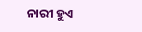ନାରୀ ହୁଏ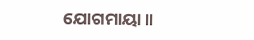ଯୋଗମାୟା ॥